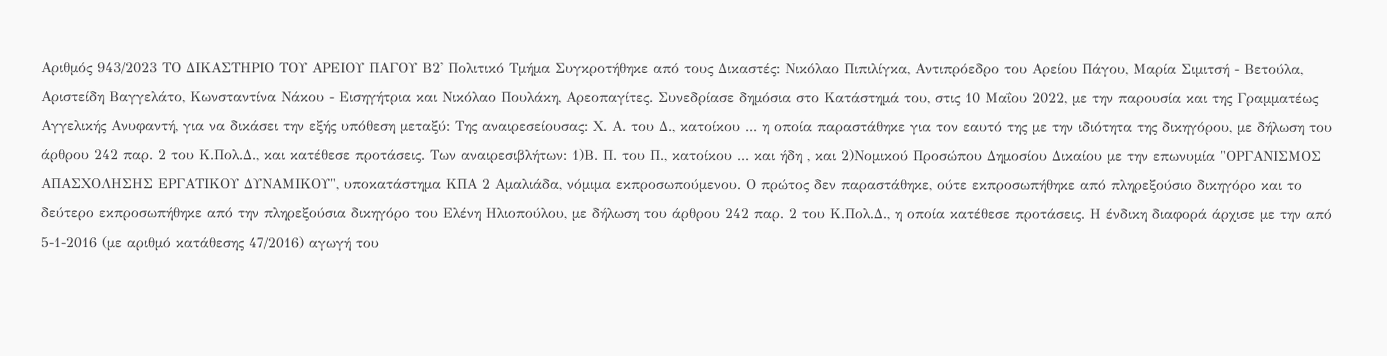Αριθμός 943/2023 ΤΟ ΔΙΚΑΣΤΗΡΙΟ ΤΟΥ ΑΡΕΙΟΥ ΠΑΓΟΥ Β2' Πολιτικό Τμήμα Συγκροτήθηκε από τους Δικαστές: Νικόλαο Πιπιλίγκα, Αντιπρόεδρο του Αρείου Πάγου, Μαρία Σιμιτσή - Βετούλα, Αριστείδη Βαγγελάτο, Κωνσταντίνα Νάκου - Εισηγήτρια και Νικόλαο Πουλάκη, Αρεοπαγίτες. Συνεδρίασε δημόσια στο Κατάστημά του, στις 10 Μαΐου 2022, με την παρουσία και της Γραμματέως Αγγελικής Ανυφαντή, για να δικάσει την εξής υπόθεση μεταξύ: Της αναιρεσείουσας: Χ. Α. του Δ., κατοίκου ... η οποία παραστάθηκε για τον εαυτό της με την ιδιότητα της δικηγόρου, με δήλωση του άρθρου 242 παρ. 2 του Κ.Πολ.Δ., και κατέθεσε προτάσεις. Των αναιρεσιβλήτων: 1)Β. Π. του Π., κατοίκου ... και ήδη , και 2)Νομικού Προσώπου Δημοσίου Δικαίου με την επωνυμία "ΟΡΓΑΝΙΣΜΟΣ ΑΠΑΣΧΟΛΗΣΗΣ ΕΡΓΑΤΙΚΟΥ ΔΥΝΑΜΙΚΟΥ", υποκατάστημα ΚΠΑ 2 Αμαλιάδα, νόμιμα εκπροσωπούμενου. Ο πρώτος δεν παραστάθηκε, ούτε εκπροσωπήθηκε από πληρεξούσιο δικηγόρο και το δεύτερο εκπροσωπήθηκε από την πληρεξούσια δικηγόρο του Ελένη Ηλιοπούλου, με δήλωση του άρθρου 242 παρ. 2 του Κ.Πολ.Δ., η οποία κατέθεσε προτάσεις. Η ένδικη διαφορά άρχισε με την από 5-1-2016 (με αριθμό κατάθεσης 47/2016) αγωγή του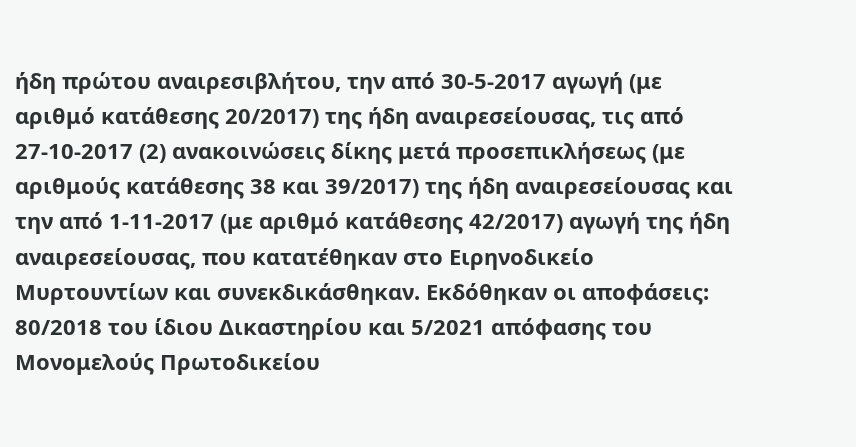ήδη πρώτου αναιρεσιβλήτου, την από 30-5-2017 αγωγή (με αριθμό κατάθεσης 20/2017) της ήδη αναιρεσείουσας, τις από 27-10-2017 (2) ανακοινώσεις δίκης μετά προσεπικλήσεως (με αριθμούς κατάθεσης 38 και 39/2017) της ήδη αναιρεσείουσας και την από 1-11-2017 (με αριθμό κατάθεσης 42/2017) αγωγή της ήδη αναιρεσείουσας, που κατατέθηκαν στο Ειρηνοδικείο Μυρτουντίων και συνεκδικάσθηκαν. Εκδόθηκαν οι αποφάσεις: 80/2018 του ίδιου Δικαστηρίου και 5/2021 απόφασης του Μονομελούς Πρωτοδικείου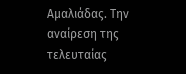Αμαλιάδας. Την αναίρεση της τελευταίας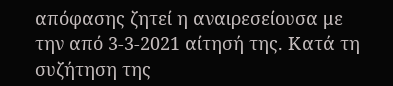απόφασης ζητεί η αναιρεσείουσα με την από 3-3-2021 αίτησή της. Κατά τη συζήτηση της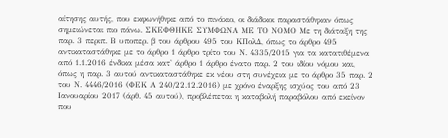αίτησης αυτής, που εκφωνήθηκε από το πινάκιο, οι διάδικοι παραστάθηκαν όπως σημειώνεται πιο πάνω. ΣΚΕΦΘΗΚΕ ΣΥΜΦΩΝΑ ΜΕ ΤΟ ΝΟΜΟ Με τη διάταξη της παρ. 3 περιπ. Β υποπερ. β του άρθρου 495 του ΚΠολΔ, όπως το άρθρο 495 αντικαταστάθηκε με το άρθρο 1 άρθρο τρίτο του Ν. 4335/2015 για τα κατατιθέμενα από 1.1.2016 ένδικα μέσα κατ' άρθρο 1 άρθρο ένατο παρ. 2 του ιδίου νόμου και, όπως η παρ. 3 αυτού αντικαταστάθηκε εκ νέου στη συνέχεια με το άρθρο 35 παρ. 2 του Ν. 4446/2016 (ΦΕΚ Α 240/22.12.2016) με χρόνο έναρξης ισχύος του από 23 Ιανουαρίου 2017 (άρθ. 45 αυτού), προβλέπεται η καταβολή παραβόλου από εκείνον που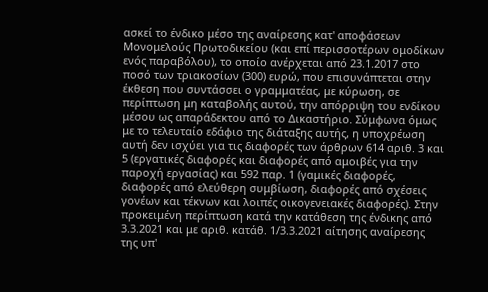ασκεί το ένδικο μέσο της αναίρεσης κατ' αποφάσεων Μονομελούς Πρωτοδικείου (και επί περισσοτέρων ομοδίκων ενός παραβόλου), το οποίο ανέρχεται από 23.1.2017 στο ποσό των τριακοσίων (300) ευρώ, που επισυνάπτεται στην έκθεση που συντάσσει ο γραμματέας, με κύρωση, σε περίπτωση μη καταβολής αυτού, την απόρριψη του ενδίκου μέσου ως απαράδεκτου από το Δικαστήριο. Σύμφωνα όμως με το τελευταίο εδάφιο της διάταξης αυτής, η υποχρέωση αυτή δεν ισχύει για τις διαφορές των άρθρων 614 αριθ. 3 και 5 (εργατικές διαφορές και διαφορές από αμοιβές για την παροχή εργασίας) και 592 παρ. 1 (γαμικές διαφορές, διαφορές από ελεύθερη συμβίωση, διαφορές από σχέσεις γονέων και τέκνων και λοιπές οικογενειακές διαφορές). Στην προκειμένη περίπτωση κατά την κατάθεση της ένδικης από 3.3.2021 και με αριθ. κατάθ. 1/3.3.2021 αίτησης αναίρεσης της υπ'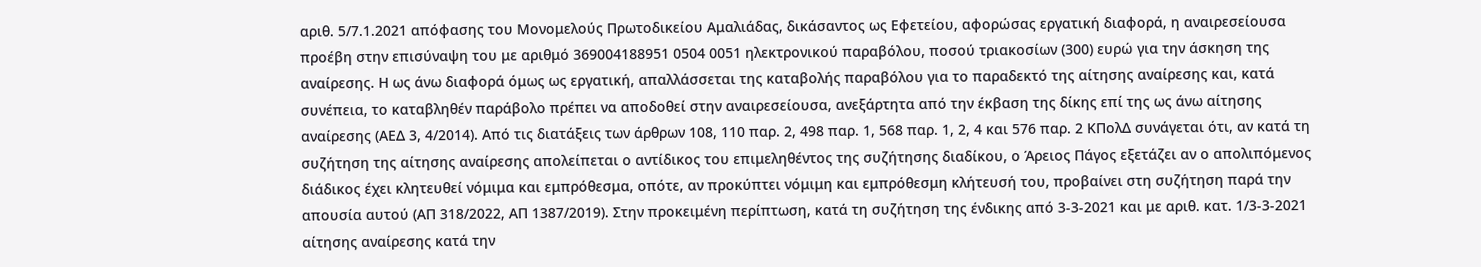αριθ. 5/7.1.2021 απόφασης του Μονομελούς Πρωτοδικείου Αμαλιάδας, δικάσαντος ως Εφετείου, αφορώσας εργατική διαφορά, η αναιρεσείουσα προέβη στην επισύναψη του με αριθμό 369004188951 0504 0051 ηλεκτρονικού παραβόλου, ποσού τριακοσίων (300) ευρώ για την άσκηση της αναίρεσης. Η ως άνω διαφορά όμως ως εργατική, απαλλάσσεται της καταβολής παραβόλου για το παραδεκτό της αίτησης αναίρεσης και, κατά συνέπεια, το καταβληθέν παράβολο πρέπει να αποδοθεί στην αναιρεσείουσα, ανεξάρτητα από την έκβαση της δίκης επί της ως άνω αίτησης αναίρεσης (ΑΕΔ 3, 4/2014). Από τις διατάξεις των άρθρων 108, 110 παρ. 2, 498 παρ. 1, 568 παρ. 1, 2, 4 και 576 παρ. 2 ΚΠολΔ συνάγεται ότι, αν κατά τη συζήτηση της αίτησης αναίρεσης απολείπεται ο αντίδικος του επιμεληθέντος της συζήτησης διαδίκου, ο Άρειος Πάγος εξετάζει αν ο απολιπόμενος διάδικος έχει κλητευθεί νόμιμα και εμπρόθεσμα, οπότε, αν προκύπτει νόμιμη και εμπρόθεσμη κλήτευσή του, προβαίνει στη συζήτηση παρά την απουσία αυτού (ΑΠ 318/2022, ΑΠ 1387/2019). Στην προκειμένη περίπτωση, κατά τη συζήτηση της ένδικης από 3-3-2021 και με αριθ. κατ. 1/3-3-2021 αίτησης αναίρεσης κατά την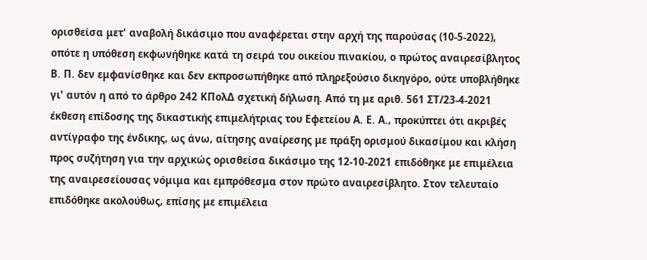ορισθείσα μετ' αναβολή δικάσιμο που αναφέρεται στην αρχή της παρούσας (10-5-2022), οπότε η υπόθεση εκφωνήθηκε κατά τη σειρά του οικείου πινακίου, ο πρώτος αναιρεσίβλητος Β. Π. δεν εμφανίσθηκε και δεν εκπροσωπήθηκε από πληρεξούσιο δικηγόρο, ούτε υποβλήθηκε γι' αυτόν η από το άρθρο 242 ΚΠολΔ σχετική δήλωση. Από τη με αριθ. 561 ΣΤ/23-4-2021 έκθεση επίδοσης της δικαστικής επιμελήτριας του Εφετείου Α. Ε. Α., προκύπτει ότι ακριβές αντίγραφο της ένδικης, ως άνω, αίτησης αναίρεσης με πράξη ορισμού δικασίμου και κλήση προς συζήτηση για την αρχικώς ορισθείσα δικάσιμο της 12-10-2021 επιδόθηκε με επιμέλεια της αναιρεσείουσας νόμιμα και εμπρόθεσμα στον πρώτο αναιρεσίβλητο. Στον τελευταίο επιδόθηκε ακολούθως, επίσης με επιμέλεια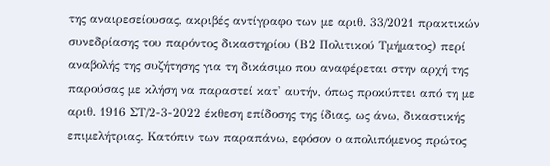της αναιρεσείουσας, ακριβές αντίγραφο των με αριθ. 33/2021 πρακτικών συνεδρίασης του παρόντος δικαστηρίου (Β2 Πολιτικού Τμήματος) περί αναβολής της συζήτησης για τη δικάσιμο που αναφέρεται στην αρχή της παρούσας με κλήση να παραστεί κατ' αυτήν, όπως προκύπτει από τη με αριθ. 1916 ΣΤ/2-3-2022 έκθεση επίδοσης της ίδιας, ως άνω, δικαστικής επιμελήτριας. Κατόπιν των παραπάνω, εφόσον ο απολιπόμενος πρώτος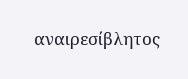αναιρεσίβλητος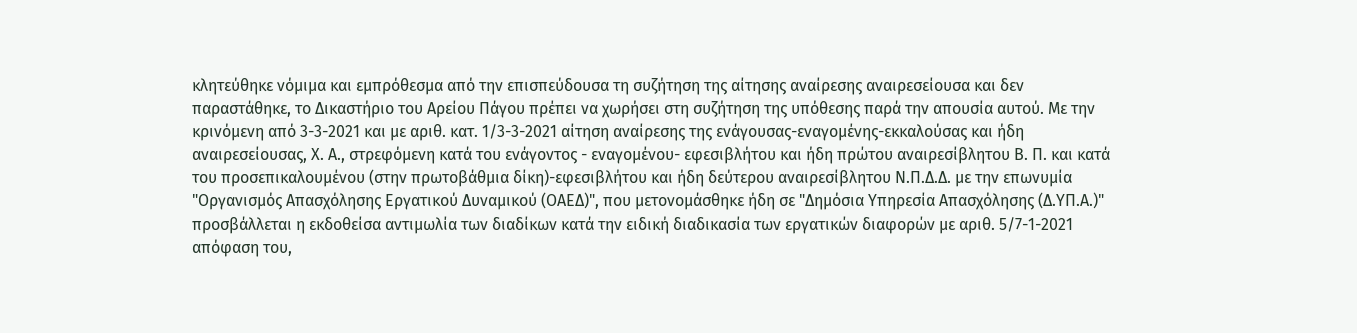κλητεύθηκε νόμιμα και εμπρόθεσμα από την επισπεύδουσα τη συζήτηση της αίτησης αναίρεσης αναιρεσείουσα και δεν παραστάθηκε, το Δικαστήριο του Αρείου Πάγου πρέπει να χωρήσει στη συζήτηση της υπόθεσης παρά την απουσία αυτού. Με την κρινόμενη από 3-3-2021 και με αριθ. κατ. 1/3-3-2021 αίτηση αναίρεσης της ενάγουσας-εναγομένης-εκκαλούσας και ήδη αναιρεσείουσας, Χ. Α., στρεφόμενη κατά του ενάγοντος - εναγομένου- εφεσιβλήτου και ήδη πρώτου αναιρεσίβλητου Β. Π. και κατά του προσεπικαλουμένου (στην πρωτοβάθμια δίκη)-εφεσιβλήτου και ήδη δεύτερου αναιρεσίβλητου Ν.Π.Δ.Δ. με την επωνυμία "Οργανισμός Απασχόλησης Εργατικού Δυναμικού (ΟΑΕΔ)", που μετονομάσθηκε ήδη σε "Δημόσια Υπηρεσία Απασχόλησης (Δ.ΥΠ.Α.)" προσβάλλεται η εκδοθείσα αντιμωλία των διαδίκων κατά την ειδική διαδικασία των εργατικών διαφορών με αριθ. 5/7-1-2021 απόφαση του,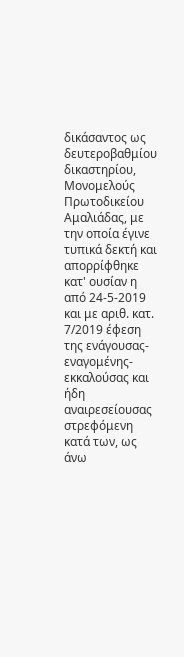δικάσαντος ως δευτεροβαθμίου δικαστηρίου, Μονομελούς Πρωτοδικείου Αμαλιάδας, με την οποία έγινε τυπικά δεκτή και απορρίφθηκε κατ' ουσίαν η από 24-5-2019 και με αριθ. κατ. 7/2019 έφεση της ενάγουσας-εναγομένης-εκκαλούσας και ήδη αναιρεσείουσας στρεφόμενη κατά των, ως άνω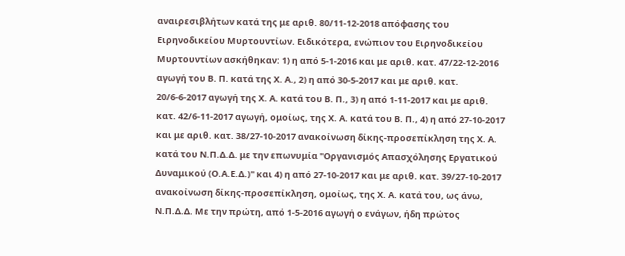αναιρεσιβλήτων κατά της με αριθ. 80/11-12-2018 απόφασης του Ειρηνοδικείου Μυρτουντίων. Ειδικότερα, ενώπιον του Ειρηνοδικείου Μυρτουντίων ασκήθηκαν: 1) η από 5-1-2016 και με αριθ. κατ. 47/22-12-2016 αγωγή του Β. Π. κατά της Χ. Α., 2) η από 30-5-2017 και με αριθ. κατ. 20/6-6-2017 αγωγή της Χ. Α. κατά του Β. Π., 3) η από 1-11-2017 και με αριθ. κατ. 42/6-11-2017 αγωγή, ομοίως, της Χ. Α. κατά του Β. Π., 4) η από 27-10-2017 και με αριθ. κατ. 38/27-10-2017 ανακοίνωση δίκης-προσεπίκληση της Χ. Α. κατά του Ν.Π.Δ.Δ. με την επωνυμία "Οργανισμός Απασχόλησης Εργατικού Δυναμικού (Ο.Α.Ε.Δ.)" και 4) η από 27-10-2017 και με αριθ. κατ. 39/27-10-2017 ανακοίνωση δίκης-προσεπίκληση, ομοίως, της Χ. Α. κατά του, ως άνω, Ν.Π.Δ.Δ. Με την πρώτη, από 1-5-2016 αγωγή ο ενάγων, ήδη πρώτος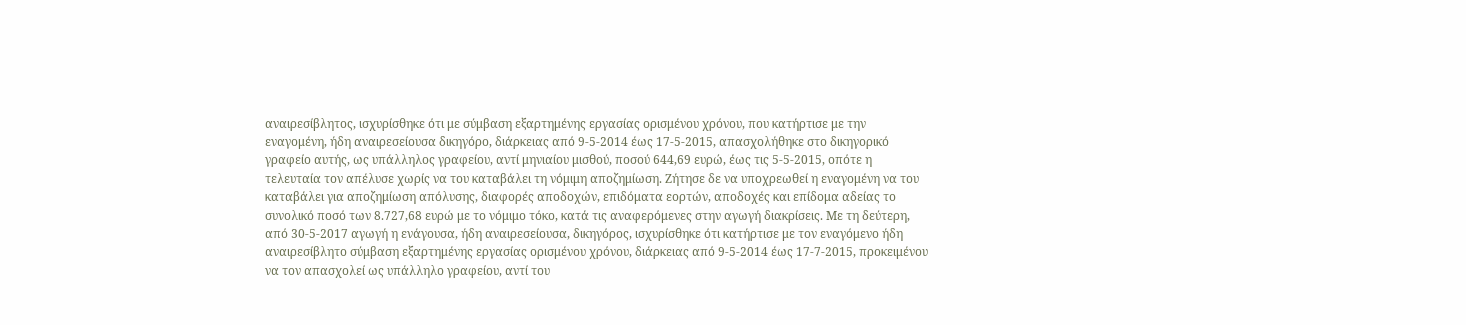αναιρεσίβλητος, ισχυρίσθηκε ότι με σύμβαση εξαρτημένης εργασίας ορισμένου χρόνου, που κατήρτισε με την εναγομένη, ήδη αναιρεσείουσα δικηγόρο, διάρκειας από 9-5-2014 έως 17-5-2015, απασχολήθηκε στο δικηγορικό γραφείο αυτής, ως υπάλληλος γραφείου, αντί μηνιαίου μισθού, ποσού 644,69 ευρώ, έως τις 5-5-2015, οπότε η τελευταία τον απέλυσε χωρίς να του καταβάλει τη νόμιμη αποζημίωση. Ζήτησε δε να υποχρεωθεί η εναγομένη να του καταβάλει για αποζημίωση απόλυσης, διαφορές αποδοχών, επιδόματα εορτών, αποδοχές και επίδομα αδείας το συνολικό ποσό των 8.727,68 ευρώ με το νόμιμο τόκο, κατά τις αναφερόμενες στην αγωγή διακρίσεις. Με τη δεύτερη, από 30-5-2017 αγωγή η ενάγουσα, ήδη αναιρεσείουσα, δικηγόρος, ισχυρίσθηκε ότι κατήρτισε με τον εναγόμενο ήδη αναιρεσίβλητο σύμβαση εξαρτημένης εργασίας ορισμένου χρόνου, διάρκειας από 9-5-2014 έως 17-7-2015, προκειμένου να τον απασχολεί ως υπάλληλο γραφείου, αντί του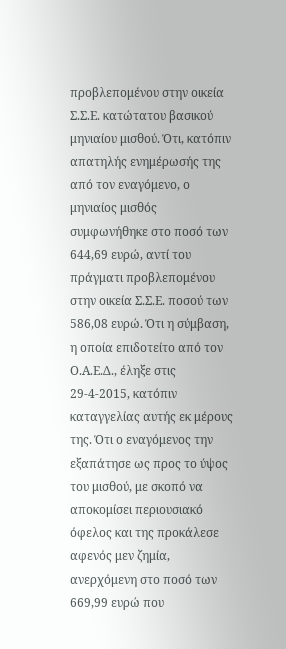προβλεπομένου στην οικεία Σ.Σ.Ε. κατώτατου βασικού μηνιαίου μισθού. Ότι, κατόπιν απατηλής ενημέρωσής της από τον εναγόμενο, ο μηνιαίος μισθός συμφωνήθηκε στο ποσό των 644,69 ευρώ, αντί του πράγματι προβλεπομένου στην οικεία Σ.Σ.Ε. ποσού των 586,08 ευρώ. Ότι η σύμβαση, η οποία επιδοτείτο από τον Ο.Α.Ε.Δ., έληξε στις 29-4-2015, κατόπιν καταγγελίας αυτής εκ μέρους της. Ότι ο εναγόμενος την εξαπάτησε ως προς το ύψος του μισθού, με σκοπό να αποκομίσει περιουσιακό όφελος και της προκάλεσε αφενός μεν ζημία, ανερχόμενη στο ποσό των 669,99 ευρώ που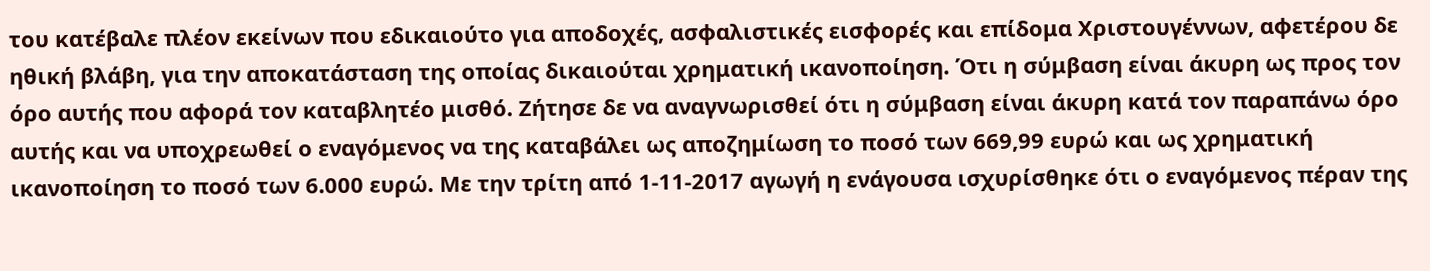του κατέβαλε πλέον εκείνων που εδικαιούτο για αποδοχές, ασφαλιστικές εισφορές και επίδομα Χριστουγέννων, αφετέρου δε ηθική βλάβη, για την αποκατάσταση της οποίας δικαιούται χρηματική ικανοποίηση. Ότι η σύμβαση είναι άκυρη ως προς τον όρο αυτής που αφορά τον καταβλητέο μισθό. Ζήτησε δε να αναγνωρισθεί ότι η σύμβαση είναι άκυρη κατά τον παραπάνω όρο αυτής και να υποχρεωθεί ο εναγόμενος να της καταβάλει ως αποζημίωση το ποσό των 669,99 ευρώ και ως χρηματική ικανοποίηση το ποσό των 6.000 ευρώ. Με την τρίτη από 1-11-2017 αγωγή η ενάγουσα ισχυρίσθηκε ότι ο εναγόμενος πέραν της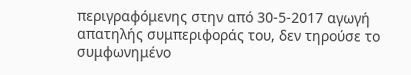περιγραφόμενης στην από 30-5-2017 αγωγή απατηλής συμπεριφοράς του, δεν τηρούσε το συμφωνημένο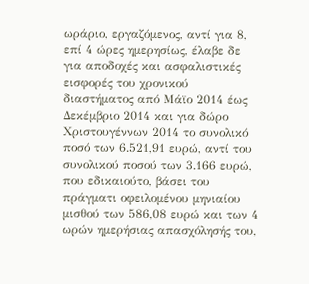ωράριο, εργαζόμενος, αντί για 8, επί 4 ώρες ημερησίως, έλαβε δε για αποδοχές και ασφαλιστικές εισφορές του χρονικού διαστήματος από Μάϊο 2014 έως Δεκέμβριο 2014 και για δώρο Χριστουγέννων 2014 το συνολικό ποσό των 6.521,91 ευρώ, αντί του συνολικού ποσού των 3.166 ευρώ, που εδικαιούτο, βάσει του πράγματι οφειλομένου μηνιαίου μισθού των 586,08 ευρώ και των 4 ωρών ημερήσιας απασχόλησής του,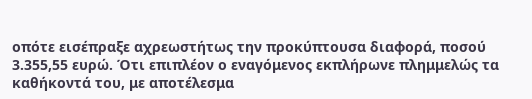οπότε εισέπραξε αχρεωστήτως την προκύπτουσα διαφορά, ποσού 3.355,55 ευρώ. Ότι επιπλέον ο εναγόμενος εκπλήρωνε πλημμελώς τα καθήκοντά του, με αποτέλεσμα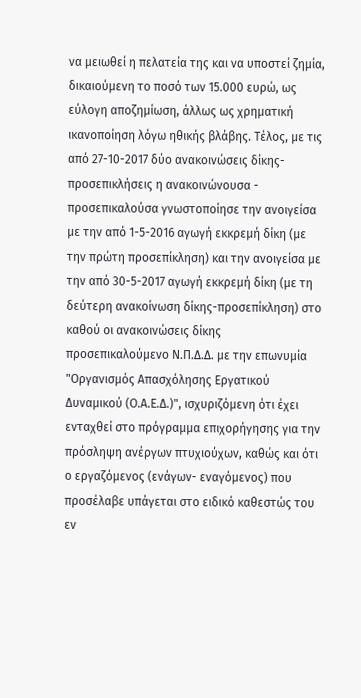να μειωθεί η πελατεία της και να υποστεί ζημία, δικαιούμενη το ποσό των 15.000 ευρώ, ως εύλογη αποζημίωση, άλλως ως χρηματική ικανοποίηση λόγω ηθικής βλάβης. Τέλος, με τις από 27-10-2017 δύο ανακοινώσεις δίκης- προσεπικλήσεις η ανακοινώνουσα - προσεπικαλούσα γνωστοποίησε την ανοιγείσα με την από 1-5-2016 αγωγή εκκρεμή δίκη (με την πρώτη προσεπίκληση) και την ανοιγείσα με την από 30-5-2017 αγωγή εκκρεμή δίκη (με τη δεύτερη ανακοίνωση δίκης-προσεπίκληση) στο καθού οι ανακοινώσεις δίκης προσεπικαλούμενο Ν.Π.Δ.Δ. με την επωνυμία "Οργανισμός Απασχόλησης Εργατικού Δυναμικού (Ο.Α.Ε.Δ.)", ισχυριζόμενη ότι έχει ενταχθεί στο πρόγραμμα επιχορήγησης για την πρόσληψη ανέργων πτυχιούχων, καθώς και ότι ο εργαζόμενος (ενάγων- εναγόμενος) που προσέλαβε υπάγεται στο ειδικό καθεστώς του εν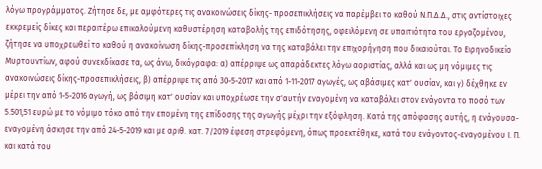λόγω προγράμματος. Ζήτησε δε, με αμφότερες τις ανακοινώσεις δίκης- προσεπικλήσεις να παρέμβει το καθού Ν.Π.Δ.Δ., στις αντίστοιχες εκκρεμείς δίκες και περαιτέρω επικαλούμενη καθυστέρηση καταβολής της επιδότησης, οφειλόμενη σε υπαιτιότητα του εργαζομένου, ζήτησε να υποχρεωθεί το καθού η ανακοίνωση δίκης-προσεπίκληση να της καταβάλει την επιχορήγηση που δικαιούται. Το Ειρηνοδικείο Μυρτουντίων, αφού συνεκδίκασε τα, ως άνω, δικόγραφα: α) απέρριψε ως απαράδεκτες λόγω αοριστίας, αλλά και ως μη νόμιμες τις ανακοινώσεις δίκης-προσεπικλήσεις, β) απέρριψε τις από 30-5-2017 και από 1-11-2017 αγωγές, ως αβάσιμες κατ' ουσίαν, και γ) δέχθηκε εν μέρει την από 1-5-2016 αγωγή, ως βάσιμη κατ' ουσίαν και υποχρέωσε την σ'αυτήν εναγομένη να καταβάλει στον ενάγοντα το ποσό των 5.501,51 ευρώ με το νόμιμο τόκο από την επομένη της επίδοσης της αγωγής μέχρι την εξόφληση. Κατά της απόφασης αυτής, η ενάγουσα- εναγομένη άσκησε την από 24-5-2019 και με αριθ. κατ. 7/2019 έφεση στρεφόμενη, όπως προεκτέθηκε, κατά του ενάγοντος-εναγομένου Ι. Π. και κατά του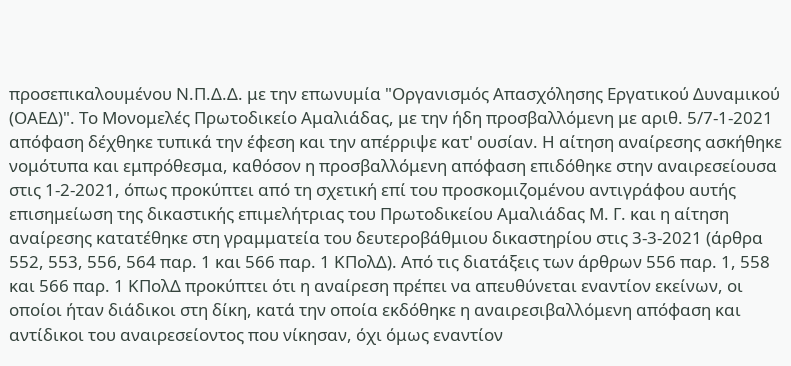προσεπικαλουμένου Ν.Π.Δ.Δ. με την επωνυμία "Οργανισμός Απασχόλησης Εργατικού Δυναμικού (ΟΑΕΔ)". Το Μονομελές Πρωτοδικείο Αμαλιάδας, με την ήδη προσβαλλόμενη με αριθ. 5/7-1-2021 απόφαση δέχθηκε τυπικά την έφεση και την απέρριψε κατ' ουσίαν. Η αίτηση αναίρεσης ασκήθηκε νομότυπα και εμπρόθεσμα, καθόσον η προσβαλλόμενη απόφαση επιδόθηκε στην αναιρεσείουσα στις 1-2-2021, όπως προκύπτει από τη σχετική επί του προσκομιζομένου αντιγράφου αυτής επισημείωση της δικαστικής επιμελήτριας του Πρωτοδικείου Αμαλιάδας Μ. Γ. και η αίτηση αναίρεσης κατατέθηκε στη γραμματεία του δευτεροβάθμιου δικαστηρίου στις 3-3-2021 (άρθρα 552, 553, 556, 564 παρ. 1 και 566 παρ. 1 ΚΠολΔ). Από τις διατάξεις των άρθρων 556 παρ. 1, 558 και 566 παρ. 1 ΚΠολΔ προκύπτει ότι η αναίρεση πρέπει να απευθύνεται εναντίον εκείνων, οι οποίοι ήταν διάδικοι στη δίκη, κατά την οποία εκδόθηκε η αναιρεσιβαλλόμενη απόφαση και αντίδικοι του αναιρεσείοντος που νίκησαν, όχι όμως εναντίον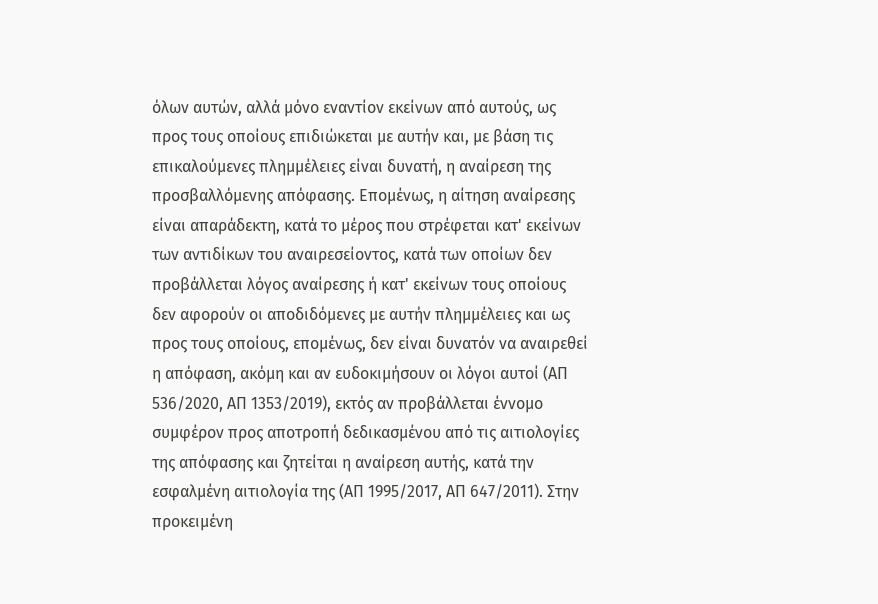όλων αυτών, αλλά μόνο εναντίον εκείνων από αυτούς, ως προς τους οποίους επιδιώκεται με αυτήν και, με βάση τις επικαλούμενες πλημμέλειες είναι δυνατή, η αναίρεση της προσβαλλόμενης απόφασης. Επομένως, η αίτηση αναίρεσης είναι απαράδεκτη, κατά το μέρος που στρέφεται κατ' εκείνων των αντιδίκων του αναιρεσείοντος, κατά των οποίων δεν προβάλλεται λόγος αναίρεσης ή κατ' εκείνων τους οποίους δεν αφορούν οι αποδιδόμενες με αυτήν πλημμέλειες και ως προς τους οποίους, επομένως, δεν είναι δυνατόν να αναιρεθεί η απόφαση, ακόμη και αν ευδοκιμήσουν οι λόγοι αυτοί (ΑΠ 536/2020, ΑΠ 1353/2019), εκτός αν προβάλλεται έννομο συμφέρον προς αποτροπή δεδικασμένου από τις αιτιολογίες της απόφασης και ζητείται η αναίρεση αυτής, κατά την εσφαλμένη αιτιολογία της (ΑΠ 1995/2017, ΑΠ 647/2011). Στην προκειμένη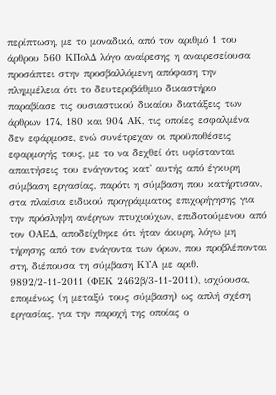περίπτωση, με το μοναδικό, από τον αριθμό 1 του άρθρου 560 ΚΠολΔ λόγο αναίρεσης η αναιρεσείουσα προσάπτει στην προσβαλλόμενη απόφαση την πλημμέλεια ότι το δευτεροβάθμιο δικαστήριο παραβίασε τις ουσιαστικού δικαίου διατάξεις των άρθρων 174, 180 και 904 ΑΚ, τις οποίες εσφαλμένα δεν εφάρμοσε, ενώ συνέτρεχαν οι προϋποθέσεις εφαρμογής τους, με το να δεχθεί ότι υφίστανται απαιτήσεις του ενάγοντος κατ' αυτής από έγκυρη σύμβαση εργασίας, παρότι η σύμβαση που κατήρτισαν, στα πλαίσια ειδικού προγράμματος επιχορήγησης για την πρόσληψη ανέργων πτυχιούχων, επιδοτούμενου από τον ΟΑΕΔ, αποδείχθηκε ότι ήταν άκυρη, λόγω μη τήρησης από τον ενάγοντα των όρων, που προβλέπονται στη, διέπουσα τη σύμβαση ΚΥΑ με αριθ. 9892/2-11-2011 (ΦΕΚ 2462β/3-11-2011), ισχύουσα, επομένως (η μεταξύ τους σύμβαση) ως απλή σχέση εργασίας, για την παροχή της οποίας ο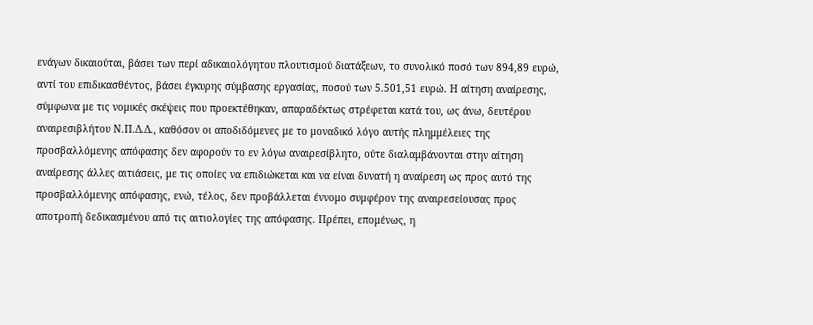ενάγων δικαιούται, βάσει των περί αδικαιολόγητου πλουτισμού διατάξεων, το συνολικό ποσό των 894,89 ευρώ, αντί του επιδικασθέντος, βάσει έγκυρης σύμβασης εργασίας, ποσού των 5.501,51 ευρώ. Η αίτηση αναίρεσης, σύμφωνα με τις νομικές σκέψεις που προεκτέθηκαν, απαραδέκτως στρέφεται κατά του, ως άνω, δευτέρου αναιρεσιβλήτου Ν.Π.Δ.Δ., καθόσον οι αποδιδόμενες με το μοναδικό λόγο αυτής πλημμέλειες της προσβαλλόμενης απόφασης δεν αφορούν το εν λόγω αναιρεσίβλητο, ούτε διαλαμβάνονται στην αίτηση αναίρεσης άλλες αιτιάσεις, με τις οποίες να επιδιώκεται και να είναι δυνατή η αναίρεση ως προς αυτό της προσβαλλόμενης απόφασης, ενώ, τέλος, δεν προβάλλεται έννομο συμφέρον της αναιρεσείουσας προς αποτροπή δεδικασμένου από τις αιτιολογίες της απόφασης. Πρέπει, επομένως, η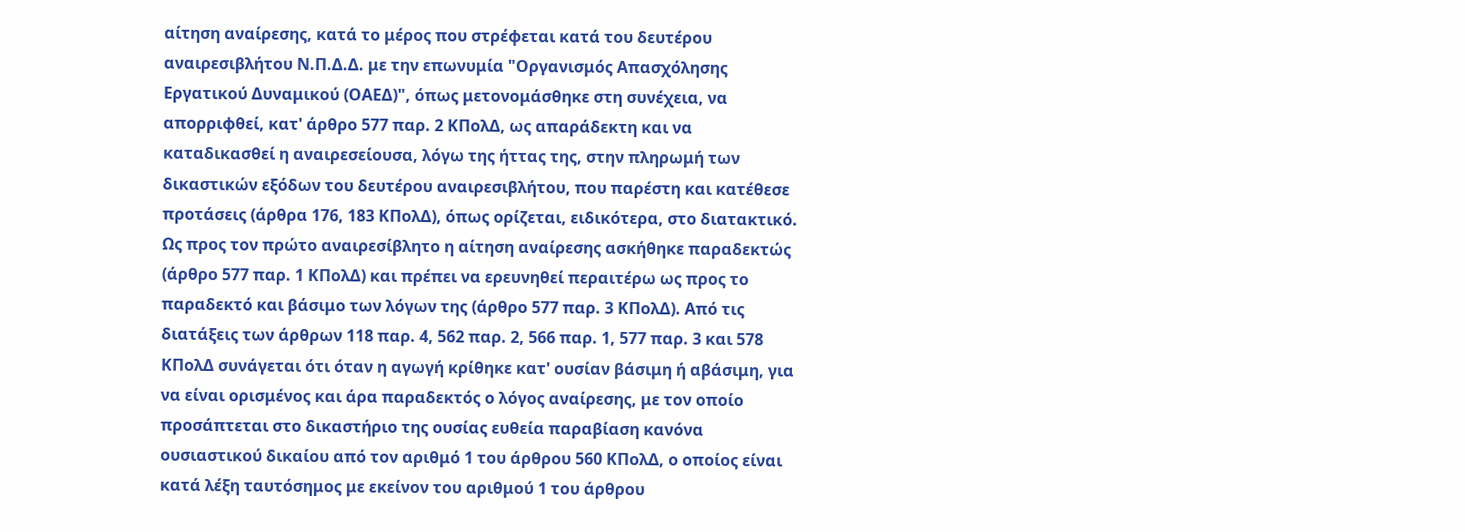αίτηση αναίρεσης, κατά το μέρος που στρέφεται κατά του δευτέρου αναιρεσιβλήτου Ν.Π.Δ.Δ. με την επωνυμία "Οργανισμός Απασχόλησης Εργατικού Δυναμικού (ΟΑΕΔ)", όπως μετονομάσθηκε στη συνέχεια, να απορριφθεί, κατ' άρθρο 577 παρ. 2 ΚΠολΔ, ως απαράδεκτη και να καταδικασθεί η αναιρεσείουσα, λόγω της ήττας της, στην πληρωμή των δικαστικών εξόδων του δευτέρου αναιρεσιβλήτου, που παρέστη και κατέθεσε προτάσεις (άρθρα 176, 183 ΚΠολΔ), όπως ορίζεται, ειδικότερα, στο διατακτικό. Ως προς τον πρώτο αναιρεσίβλητο η αίτηση αναίρεσης ασκήθηκε παραδεκτώς (άρθρο 577 παρ. 1 ΚΠολΔ) και πρέπει να ερευνηθεί περαιτέρω ως προς το παραδεκτό και βάσιμο των λόγων της (άρθρο 577 παρ. 3 ΚΠολΔ). Από τις διατάξεις των άρθρων 118 παρ. 4, 562 παρ. 2, 566 παρ. 1, 577 παρ. 3 και 578 ΚΠολΔ συνάγεται ότι όταν η αγωγή κρίθηκε κατ' ουσίαν βάσιμη ή αβάσιμη, για να είναι ορισμένος και άρα παραδεκτός ο λόγος αναίρεσης, με τον οποίο προσάπτεται στο δικαστήριο της ουσίας ευθεία παραβίαση κανόνα ουσιαστικού δικαίου από τον αριθμό 1 του άρθρου 560 ΚΠολΔ, ο οποίος είναι κατά λέξη ταυτόσημος με εκείνον του αριθμού 1 του άρθρου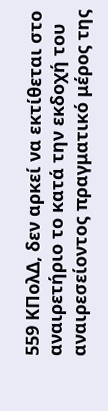559 ΚΠολΔ, δεν αρκεί να εκτίθεται στο αναιρετήριο το κατά την εκδοχή του αναιρεσείοντος πραγματικό μέρος της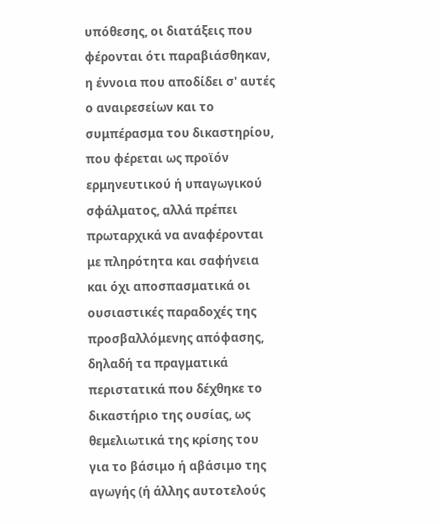υπόθεσης, οι διατάξεις που φέρονται ότι παραβιάσθηκαν, η έννοια που αποδίδει σ' αυτές ο αναιρεσείων και το συμπέρασμα του δικαστηρίου, που φέρεται ως προϊόν ερμηνευτικού ή υπαγωγικού σφάλματος, αλλά πρέπει πρωταρχικά να αναφέρονται με πληρότητα και σαφήνεια και όχι αποσπασματικά οι ουσιαστικές παραδοχές της προσβαλλόμενης απόφασης, δηλαδή τα πραγματικά περιστατικά που δέχθηκε το δικαστήριο της ουσίας, ως θεμελιωτικά της κρίσης του για το βάσιμο ή αβάσιμο της αγωγής (ή άλλης αυτοτελούς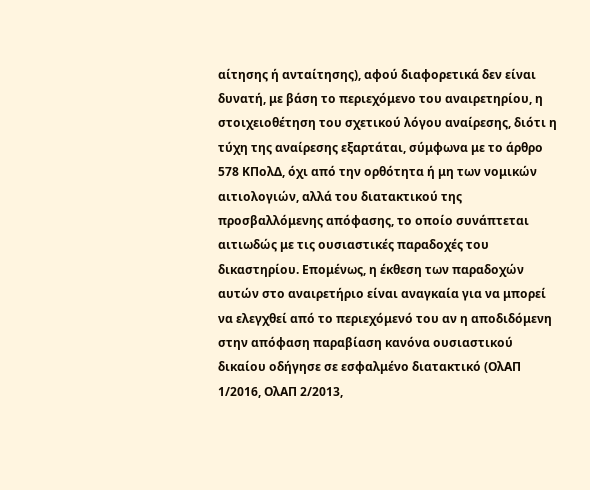αίτησης ή ανταίτησης), αφού διαφορετικά δεν είναι δυνατή, με βάση το περιεχόμενο του αναιρετηρίου, η στοιχειοθέτηση του σχετικού λόγου αναίρεσης, διότι η τύχη της αναίρεσης εξαρτάται, σύμφωνα με το άρθρο 578 ΚΠολΔ, όχι από την ορθότητα ή μη των νομικών αιτιολογιών, αλλά του διατακτικού της προσβαλλόμενης απόφασης, το οποίο συνάπτεται αιτιωδώς με τις ουσιαστικές παραδοχές του δικαστηρίου. Επομένως, η έκθεση των παραδοχών αυτών στο αναιρετήριο είναι αναγκαία για να μπορεί να ελεγχθεί από το περιεχόμενό του αν η αποδιδόμενη στην απόφαση παραβίαση κανόνα ουσιαστικού δικαίου οδήγησε σε εσφαλμένο διατακτικό (ΟλΑΠ 1/2016, ΟλΑΠ 2/2013,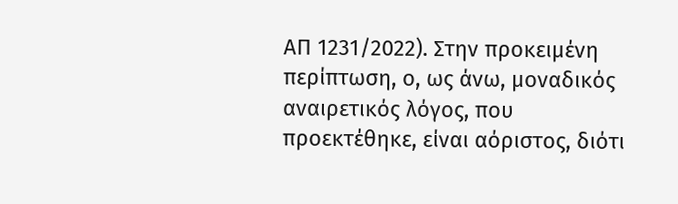ΑΠ 1231/2022). Στην προκειμένη περίπτωση, ο, ως άνω, μοναδικός αναιρετικός λόγος, που προεκτέθηκε, είναι αόριστος, διότι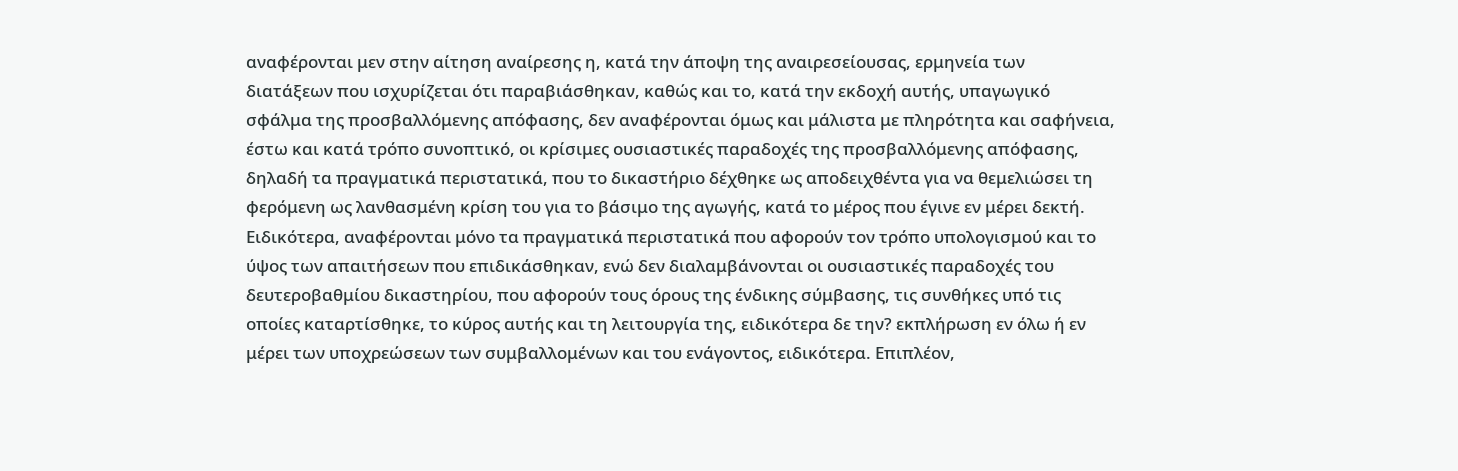αναφέρονται μεν στην αίτηση αναίρεσης η, κατά την άποψη της αναιρεσείουσας, ερμηνεία των διατάξεων που ισχυρίζεται ότι παραβιάσθηκαν, καθώς και το, κατά την εκδοχή αυτής, υπαγωγικό σφάλμα της προσβαλλόμενης απόφασης, δεν αναφέρονται όμως και μάλιστα με πληρότητα και σαφήνεια, έστω και κατά τρόπο συνοπτικό, οι κρίσιμες ουσιαστικές παραδοχές της προσβαλλόμενης απόφασης, δηλαδή τα πραγματικά περιστατικά, που το δικαστήριο δέχθηκε ως αποδειχθέντα για να θεμελιώσει τη φερόμενη ως λανθασμένη κρίση του για το βάσιμο της αγωγής, κατά το μέρος που έγινε εν μέρει δεκτή. Ειδικότερα, αναφέρονται μόνο τα πραγματικά περιστατικά που αφορούν τον τρόπο υπολογισμού και το ύψος των απαιτήσεων που επιδικάσθηκαν, ενώ δεν διαλαμβάνονται οι ουσιαστικές παραδοχές του δευτεροβαθμίου δικαστηρίου, που αφορούν τους όρους της ένδικης σύμβασης, τις συνθήκες υπό τις οποίες καταρτίσθηκε, το κύρος αυτής και τη λειτουργία της, ειδικότερα δε την? εκπλήρωση εν όλω ή εν μέρει των υποχρεώσεων των συμβαλλομένων και του ενάγοντος, ειδικότερα. Επιπλέον,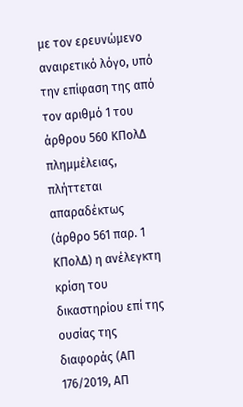με τον ερευνώμενο αναιρετικό λόγο, υπό την επίφαση της από τον αριθμό 1 του άρθρου 560 ΚΠολΔ πλημμέλειας, πλήττεται απαραδέκτως (άρθρο 561 παρ. 1 ΚΠολΔ) η ανέλεγκτη κρίση του δικαστηρίου επί της ουσίας της διαφοράς (ΑΠ 176/2019, ΑΠ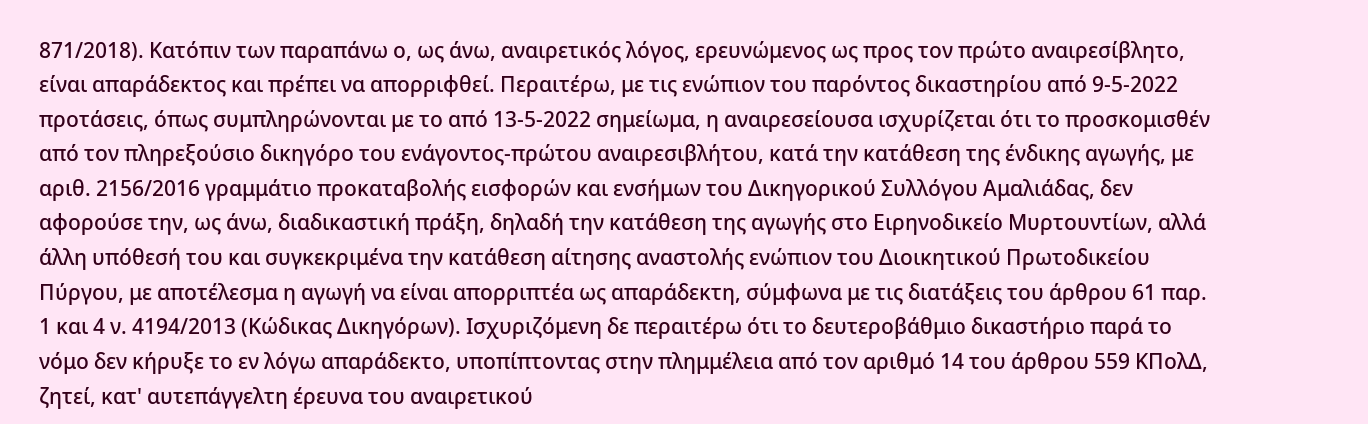871/2018). Κατόπιν των παραπάνω ο, ως άνω, αναιρετικός λόγος, ερευνώμενος ως προς τον πρώτο αναιρεσίβλητο, είναι απαράδεκτος και πρέπει να απορριφθεί. Περαιτέρω, με τις ενώπιον του παρόντος δικαστηρίου από 9-5-2022 προτάσεις, όπως συμπληρώνονται με το από 13-5-2022 σημείωμα, η αναιρεσείουσα ισχυρίζεται ότι το προσκομισθέν από τον πληρεξούσιο δικηγόρο του ενάγοντος-πρώτου αναιρεσιβλήτου, κατά την κατάθεση της ένδικης αγωγής, με αριθ. 2156/2016 γραμμάτιο προκαταβολής εισφορών και ενσήμων του Δικηγορικού Συλλόγου Αμαλιάδας, δεν αφορούσε την, ως άνω, διαδικαστική πράξη, δηλαδή την κατάθεση της αγωγής στο Ειρηνοδικείο Μυρτουντίων, αλλά άλλη υπόθεσή του και συγκεκριμένα την κατάθεση αίτησης αναστολής ενώπιον του Διοικητικού Πρωτοδικείου Πύργου, με αποτέλεσμα η αγωγή να είναι απορριπτέα ως απαράδεκτη, σύμφωνα με τις διατάξεις του άρθρου 61 παρ. 1 και 4 ν. 4194/2013 (Κώδικας Δικηγόρων). Ισχυριζόμενη δε περαιτέρω ότι το δευτεροβάθμιο δικαστήριο παρά το νόμο δεν κήρυξε το εν λόγω απαράδεκτο, υποπίπτοντας στην πλημμέλεια από τον αριθμό 14 του άρθρου 559 ΚΠολΔ, ζητεί, κατ' αυτεπάγγελτη έρευνα του αναιρετικού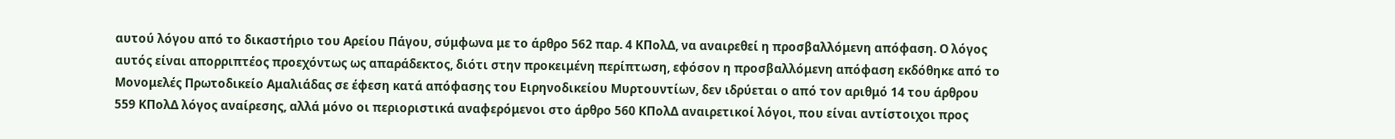αυτού λόγου από το δικαστήριο του Αρείου Πάγου, σύμφωνα με το άρθρο 562 παρ. 4 ΚΠολΔ, να αναιρεθεί η προσβαλλόμενη απόφαση. Ο λόγος αυτός είναι απορριπτέος προεχόντως ως απαράδεκτος, διότι στην προκειμένη περίπτωση, εφόσον η προσβαλλόμενη απόφαση εκδόθηκε από το Μονομελές Πρωτοδικείο Αμαλιάδας σε έφεση κατά απόφασης του Ειρηνοδικείου Μυρτουντίων, δεν ιδρύεται ο από τον αριθμό 14 του άρθρου 559 ΚΠολΔ λόγος αναίρεσης, αλλά μόνο οι περιοριστικά αναφερόμενοι στο άρθρο 560 ΚΠολΔ αναιρετικοί λόγοι, που είναι αντίστοιχοι προς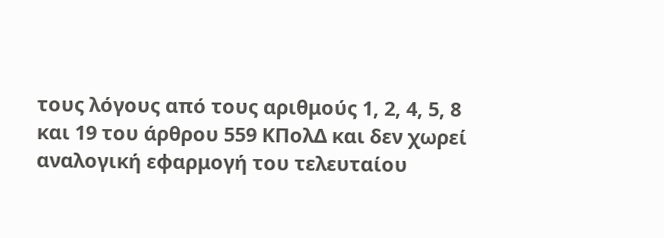τους λόγους από τους αριθμούς 1, 2, 4, 5, 8 και 19 του άρθρου 559 ΚΠολΔ και δεν χωρεί αναλογική εφαρμογή του τελευταίου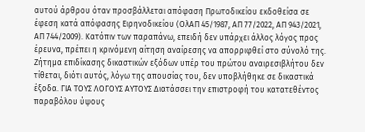αυτού άρθρου όταν προσβάλλεται απόφαση Πρωτοδικείου εκδοθείσα σε έφεση κατά απόφασης Ειρηνοδικείου (ΟλΑΠ 45/1987, ΑΠ 77/2022, ΑΠ 943/2021, ΑΠ 744/2009). Κατόπιν των παραπάνω, επειδή δεν υπάρχει άλλος λόγος προς έρευνα, πρέπει η κρινόμενη αίτηση αναίρεσης να απορριφθεί στο σύνολό της. Ζήτημα επιδίκασης δικαστικών εξόδων υπέρ του πρώτου αναιρεσιβλήτου δεν τίθεται, διότι αυτός, λόγω της απουσίας του, δεν υποβλήθηκε σε δικαστικά έξοδα. ΓΙΑ ΤΟΥΣ ΛΟΓΟΥΣ ΑΥΤΟΥΣ Διατάσσει την επιστροφή του κατατεθέντος παραβόλου ύψους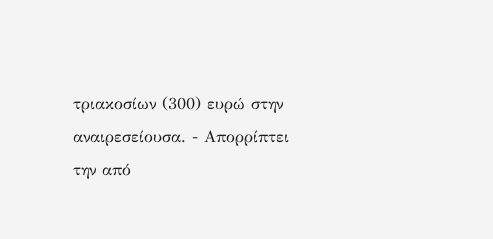τριακοσίων (300) ευρώ στην αναιρεσείουσα. - Απορρίπτει την από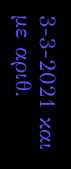3-3-2021 και με αριθ.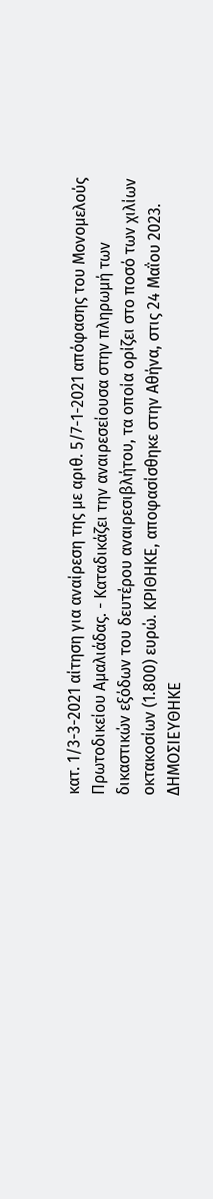κατ. 1/3-3-2021 αίτηση για αναίρεση της με αριθ. 5/7-1-2021 απόφασης του Μονομελούς Πρωτοδικείου Αμαλιάδας. - Καταδικάζει την αναιρεσείουσα στην πληρωμή των δικαστικών εξόδων του δευτέρου αναιρεσιβλήτου, τα οποία ορίζει στο ποσό των χιλίων οκτακοσίων (1.800) ευρώ. ΚΡΙΘΗΚΕ, αποφασίσθηκε στην Αθήνα, στις 24 Μαΐου 2023. ΔΗΜΟΣΙΕΥΘΗΚΕ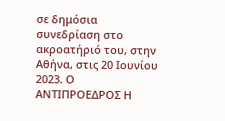σε δημόσια συνεδρίαση στο ακροατήριό του, στην Αθήνα, στις 20 Ιουνίου 2023. Ο ΑΝΤΙΠΡΟΕΔΡΟΣ Η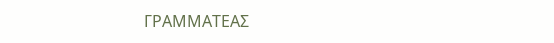ΓΡΑΜΜΑΤΕΑΣ